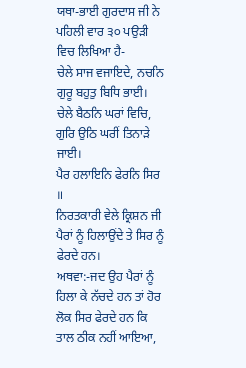ਯਥਾ-ਭਾਈ ਗੁਰਦਾਸ ਜੀ ਨੇ ਪਹਿਲੀ ਵਾਰ ੩੦ ਪਉੜੀ ਵਿਚ ਲਿਖਿਆ ਹੈ-
ਚੇਲੇ ਸਾਜ ਵਜਾਇਦੇ, ਨਚਨਿ ਗੁਰੂ ਬਹੁਤੁ ਬਿਧਿ ਭਾਈ।
ਚੇਲੇ ਬੈਠਨਿ ਘਰਾਂ ਵਿਚਿ, ਗੁਰਿ ਉਠਿ ਘਰੀਂ ਤਿਨਾੜੇ ਜਾਈ।
ਪੈਰ ਹਲਾਇਨਿ ਫੇਰਨਿ ਸਿਰ ॥
ਨਿਰਤਕਾਰੀ ਵੇਲੇ ਕ੍ਰਿਸ਼ਨ ਜੀ ਪੈਰਾਂ ਨੂੰ ਹਿਲਾਉਂਦੇ ਤੇ ਸਿਰ ਨੂੰ ਫੇਰਦੇ ਹਨ।
ਅਥਵਾ:-ਜਦ ਉਹ ਪੈਰਾਂ ਨੂੰ ਹਿਲਾ ਕੇ ਨੱਚਦੇ ਹਨ ਤਾਂ ਹੋਰ ਲੋਕ ਸਿਰ ਫੇਰਦੇ ਹਨ ਕਿ ਤਾਲ ਠੀਕ ਨਹੀਂ ਆਇਆ,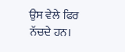ਉਸ ਵੇਲੇ ਫਿਰ ਨੱਚਦੇ ਹਨ।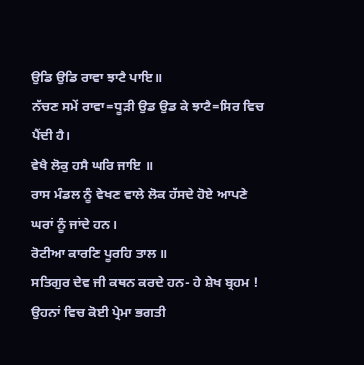ਉਡਿ ਉਡਿ ਰਾਵਾ ਝਾਟੈ ਪਾਇ॥
ਨੱਚਣ ਸਮੇਂ ਰਾਵਾ=ਧੂੜੀ ਉਡ ਉਡ ਕੇ ਝਾਟੈ=ਸਿਰ ਵਿਚ ਪੈਂਦੀ ਹੈ।
ਵੇਖੈ ਲੋਕੁ ਹਸੈ ਘਰਿ ਜਾਇ ॥
ਰਾਸ ਮੰਡਲ ਨੂੰ ਵੇਖਣ ਵਾਲੇ ਲੋਕ ਹੱਸਦੇ ਹੋਏ ਆਪਣੇ ਘਰਾਂ ਨੂੰ ਜਾਂਦੇ ਹਨ।
ਰੋਟੀਆ ਕਾਰਣਿ ਪੂਰਹਿ ਤਾਲ ॥
ਸਤਿਗੁਰ ਦੇਵ ਜੀ ਕਥਨ ਕਰਦੇ ਹਨ- ਹੇ ਸ਼ੇਖ ਬ੍ਰਹਮ ! ਉਹਨਾਂ ਵਿਚ ਕੋਈ ਪ੍ਰੇਮਾ ਭਗਤੀ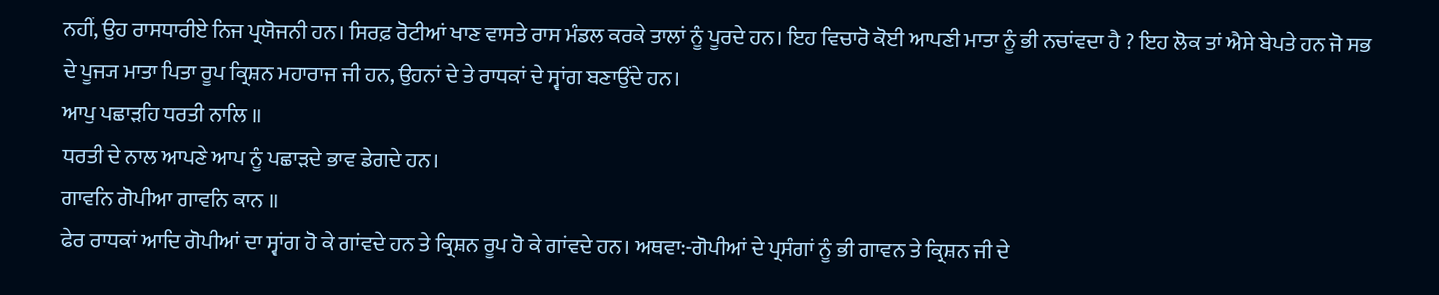ਨਹੀਂ, ਉਹ ਰਾਸਧਾਰੀਏ ਨਿਜ ਪ੍ਰਯੋਜਨੀ ਹਨ। ਸਿਰਫ਼ ਰੋਟੀਆਂ ਖਾਣ ਵਾਸਤੇ ਰਾਸ ਮੰਡਲ ਕਰਕੇ ਤਾਲਾਂ ਨੂੰ ਪੂਰਦੇ ਹਨ। ਇਹ ਵਿਚਾਰੋ ਕੋਈ ਆਪਣੀ ਮਾਤਾ ਨੂੰ ਭੀ ਨਚਾਂਵਦਾ ਹੈ ? ਇਹ ਲੋਕ ਤਾਂ ਐਸੇ ਬੇਪਤੇ ਹਨ ਜੋ ਸਭ ਦੇ ਪੂਜ੍ਯ ਮਾਤਾ ਪਿਤਾ ਰੂਪ ਕ੍ਰਿਸ਼ਨ ਮਹਾਰਾਜ ਜੀ ਹਨ, ਉਹਨਾਂ ਦੇ ਤੇ ਰਾਧਕਾਂ ਦੇ ਸ੍ਵਾਂਗ ਬਣਾਉਂਦੇ ਹਨ।
ਆਪੁ ਪਛਾੜਹਿ ਧਰਤੀ ਨਾਲਿ ॥
ਧਰਤੀ ਦੇ ਨਾਲ ਆਪਣੇ ਆਪ ਨੂੰ ਪਛਾੜਦੇ ਭਾਵ ਡੇਗਦੇ ਹਨ।
ਗਾਵਨਿ ਗੋਪੀਆ ਗਾਵਨਿ ਕਾਨ ॥
ਫੇਰ ਰਾਧਕਾਂ ਆਦਿ ਗੋਪੀਆਂ ਦਾ ਸ੍ਵਾਂਗ ਹੋ ਕੇ ਗਾਂਵਦੇ ਹਨ ਤੇ ਕ੍ਰਿਸ਼ਨ ਰੂਪ ਹੋ ਕੇ ਗਾਂਵਦੇ ਹਨ। ਅਥਵਾ:-ਗੋਪੀਆਂ ਦੇ ਪ੍ਰਸੰਗਾਂ ਨੂੰ ਭੀ ਗਾਵਨ ਤੇ ਕ੍ਰਿਸ਼ਨ ਜੀ ਦੇ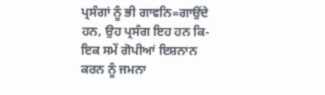ਪ੍ਰਸੰਗਾਂ ਨੂੰ ਭੀ ਗਾਵਨਿ=ਗਾਉਂਦੇ ਹਨ, ਉਹ ਪ੍ਰਸੰਗ ਇਹ ਹਨ ਕਿ-
ਇਕ ਸਮੇਂ ਗੋਪੀਆਂ ਇਸ਼ਨਾਨ ਕਰਨ ਨੂੰ ਜਮਨਾ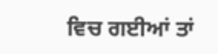ਵਿਚ ਗਈਆਂ ਤਾਂ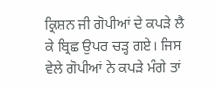ਕ੍ਰਿਸ਼ਨ ਜੀ ਗੋਪੀਆਂ ਦੇ ਕਪੜੇ ਲੈ ਕੇ ਬ੍ਰਿਛ ਉਪਰ ਚੜ੍ਹ ਗਏ। ਜਿਸ ਵੇਲੇ ਗੋਪੀਆਂ ਨੇ ਕਪੜੇ ਮੰਗੇ ਤਾਂ